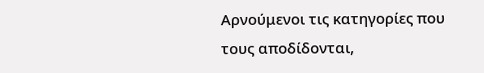Αρνούμενοι τις κατηγορίες που τους αποδίδονται,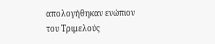απολογήθηκαν ενώπιον του Τριμελούς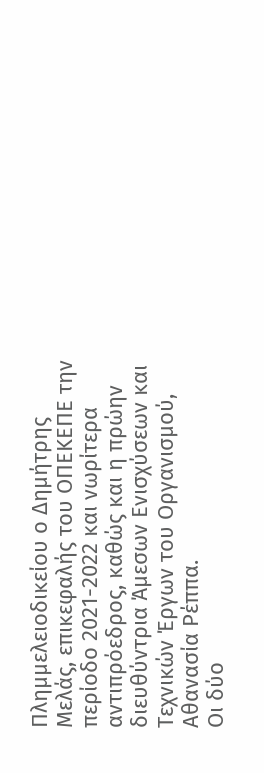Πλημμελειοδικείου ο Δημήτρης Μελάς, επικεφαλής του ΟΠΕΚΕΠΕ την περίοδο 2021-2022 και νωρίτερα αντιπρόεδρος, καθώς και η πρώην διευθύντρια Άμεσων Ενισχύσεων και Τεχνικών Έργων του Οργανισμού, Αθανασία Ρέππα.
Οι δύο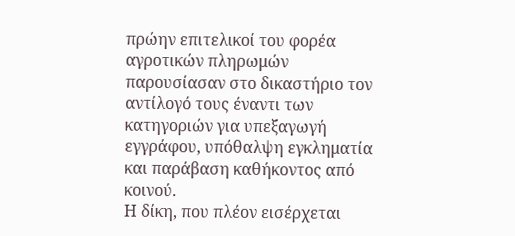πρώην επιτελικοί του φορέα αγροτικών πληρωμών παρουσίασαν στο δικαστήριο τον αντίλογό τους έναντι των κατηγοριών για υπεξαγωγή εγγράφου, υπόθαλψη εγκληματία και παράβαση καθήκοντος από κοινού.
Η δίκη, που πλέον εισέρχεται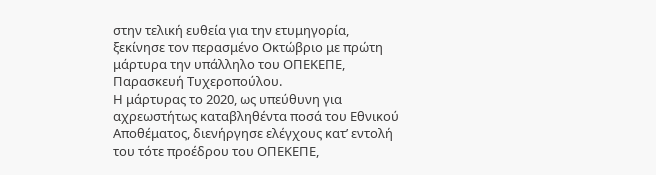στην τελική ευθεία για την ετυμηγορία, ξεκίνησε τον περασμένο Οκτώβριο με πρώτη μάρτυρα την υπάλληλο του ΟΠΕΚΕΠΕ, Παρασκευή Τυχεροπούλου.
Η μάρτυρας το 2020, ως υπεύθυνη για αχρεωστήτως καταβληθέντα ποσά του Εθνικού Αποθέματος, διενήργησε ελέγχους κατ’ εντολή του τότε προέδρου του ΟΠΕΚΕΠΕ,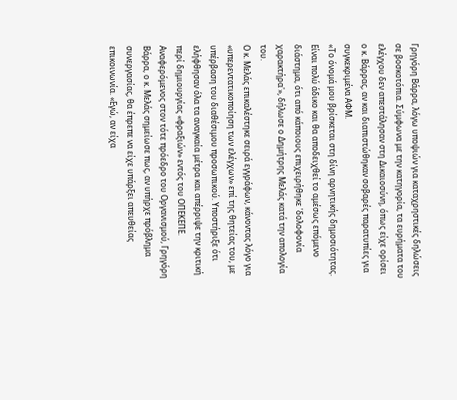Γρηγόρη Βάρρα, λόγω υποψιών για καταχρηστικές δηλώσεις σε βοσκοτόπια. Σύμφωνα με την κατηγορία, τα ευρήματα του ελέγχου δεν απεστάλησαν στη Δικαιοσύνη, όπως είχε ορίσει ο κ. Βάρρας, αν και διαπιστώθηκαν σοβαρές παρατυπίες για συγκεκριμένα ΑΦΜ.
«Το όνομά μου βρίσκεται στη δίνη αρνητικής δημοσιότητας. Είναι πολύ άδικο και θα αποδειχθεί το αμέσως επόμενο διάστημα, ότι από κάποιους επιχειρήθηκε 'δολοφονία χαρακτήρα'», δήλωσε ο Δημήτρης Μελάς κατά την απολογία του.
Ο κ. Μελάς επικαλέστηκε σειρά εγγράφων, κάνοντας λόγο για «υπερεντατικοποίηση των ελέγχων» επί της θητείας του, με υπέρβαση του διαθέσιμου προσωπικού. Υποστήριξε ότι ελήφθησαν όλα τα αναγκαία μέτρα και απέρριψε την κριτική περί δημιουργίας «φραξιών» εντός του ΟΠΕΚΕΠΕ.
Αναφερόμενος στον τότε πρόεδρο του Οργανισμού, Γρηγόρη Βάρρα, ο κ. Μελάς σημείωσε πως, αν υπήρχε πρόβλημα συνεργασίας, θα έπρεπε να είχε υπάρξει απευθείας επικοινωνία. «Εγώ, αν είχα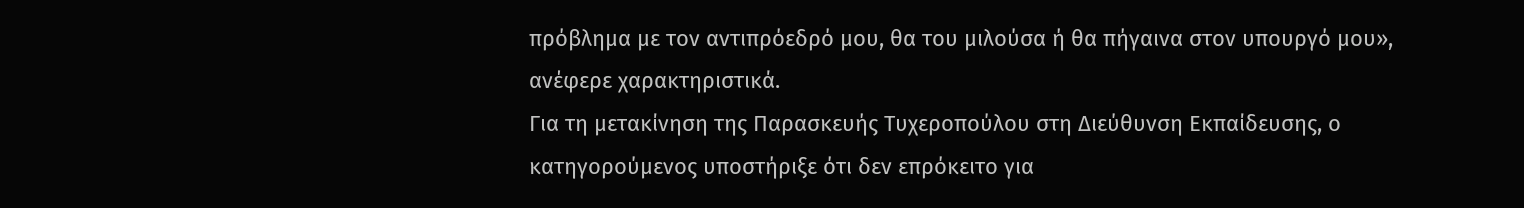πρόβλημα με τον αντιπρόεδρό μου, θα του μιλούσα ή θα πήγαινα στον υπουργό μου», ανέφερε χαρακτηριστικά.
Για τη μετακίνηση της Παρασκευής Τυχεροπούλου στη Διεύθυνση Εκπαίδευσης, ο κατηγορούμενος υποστήριξε ότι δεν επρόκειτο για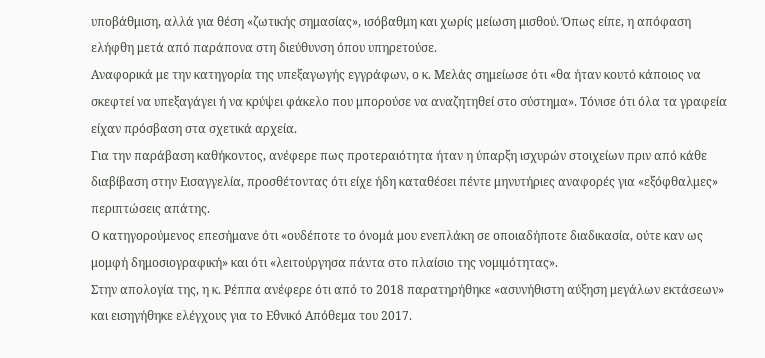υποβάθμιση, αλλά για θέση «ζωτικής σημασίας», ισόβαθμη και χωρίς μείωση μισθού. Όπως είπε, η απόφαση ελήφθη μετά από παράπονα στη διεύθυνση όπου υπηρετούσε.
Αναφορικά με την κατηγορία της υπεξαγωγής εγγράφων, ο κ. Μελάς σημείωσε ότι «θα ήταν κουτό κάποιος να σκεφτεί να υπεξαγάγει ή να κρύψει φάκελο που μπορούσε να αναζητηθεί στο σύστημα». Τόνισε ότι όλα τα γραφεία είχαν πρόσβαση στα σχετικά αρχεία.
Για την παράβαση καθήκοντος, ανέφερε πως προτεραιότητα ήταν η ύπαρξη ισχυρών στοιχείων πριν από κάθε διαβίβαση στην Εισαγγελία, προσθέτοντας ότι είχε ήδη καταθέσει πέντε μηνυτήριες αναφορές για «εξόφθαλμες» περιπτώσεις απάτης.
Ο κατηγορούμενος επεσήμανε ότι «ουδέποτε το όνομά μου ενεπλάκη σε οποιαδήποτε διαδικασία, ούτε καν ως μομφή δημοσιογραφική» και ότι «λειτούργησα πάντα στο πλαίσιο της νομιμότητας».
Στην απολογία της, η κ. Ρέππα ανέφερε ότι από το 2018 παρατηρήθηκε «ασυνήθιστη αύξηση μεγάλων εκτάσεων» και εισηγήθηκε ελέγχους για το Εθνικό Απόθεμα του 2017.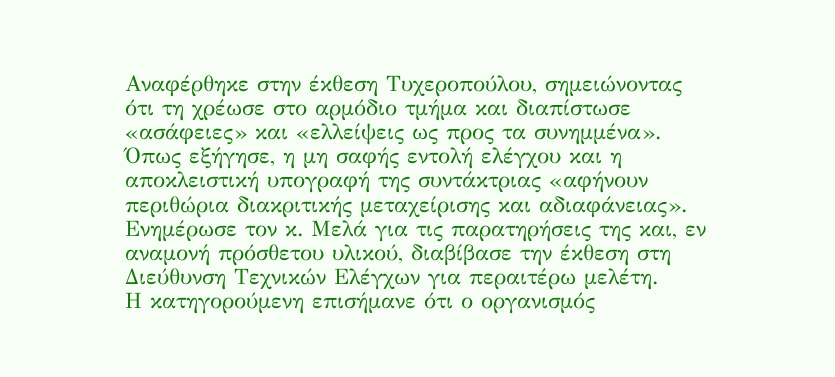Αναφέρθηκε στην έκθεση Τυχεροπούλου, σημειώνοντας ότι τη χρέωσε στο αρμόδιο τμήμα και διαπίστωσε «ασάφειες» και «ελλείψεις ως προς τα συνημμένα».
Όπως εξήγησε, η μη σαφής εντολή ελέγχου και η αποκλειστική υπογραφή της συντάκτριας «αφήνουν περιθώρια διακριτικής μεταχείρισης και αδιαφάνειας». Ενημέρωσε τον κ. Μελά για τις παρατηρήσεις της και, εν αναμονή πρόσθετου υλικού, διαβίβασε την έκθεση στη Διεύθυνση Τεχνικών Ελέγχων για περαιτέρω μελέτη.
Η κατηγορούμενη επισήμανε ότι ο οργανισμός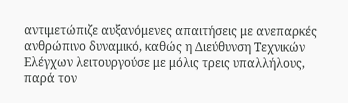αντιμετώπιζε αυξανόμενες απαιτήσεις με ανεπαρκές ανθρώπινο δυναμικό, καθώς η Διεύθυνση Τεχνικών Ελέγχων λειτουργούσε με μόλις τρεις υπαλλήλους, παρά τον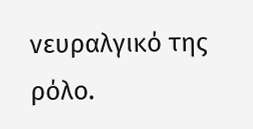νευραλγικό της ρόλο.